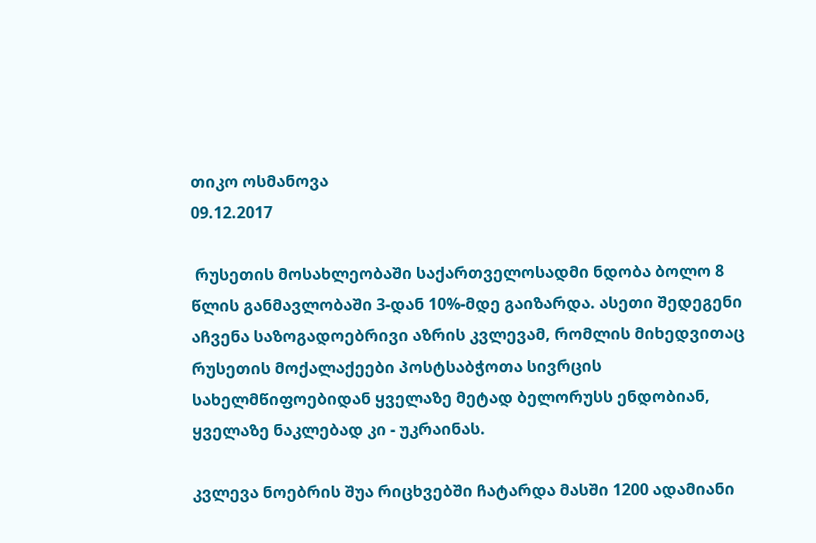თიკო ოსმანოვა
09.12.2017

 რუსეთის მოსახლეობაში საქართველოსადმი ნდობა ბოლო 8 წლის განმავლობაში 3-დან 10%-მდე გაიზარდა. ასეთი შედეგენი აჩვენა საზოგადოებრივი აზრის კვლევამ, რომლის მიხედვითაც რუსეთის მოქალაქეები პოსტსაბჭოთა სივრცის სახელმწიფოებიდან ყველაზე მეტად ბელორუსს ენდობიან, ყველაზე ნაკლებად კი - უკრაინას.

კვლევა ნოებრის შუა რიცხვებში ჩატარდა მასში 1200 ადამიანი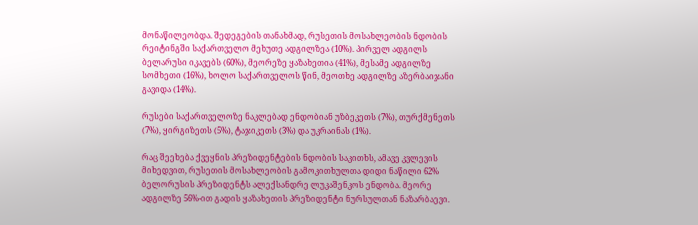მონაწილეობდა. შედეგების თანახმად, რუსეთის მოსახლეობის ნდობის რეიტინგში საქართველო მეხუთე ადგილზეა (10%). პირველ ადგილს ბელარუსი იკავებს (60%), მეორეზე ყაზახეთია (41%), მესამე ადგილზე სომხეთი (16%), ხოლო საქართველოს წინ, მეოთხე ადგილზე აზერბაიჯანი გავიდა (14%).

რუსები საქართველოზე ნაკლებად ენდობიან უზბეკეთს (7%), თურქმენეთს (7%), ყირგიზეთს (5%), ტაჯიკეთს (3%) და უკრაინას (1%).

რაც შეეხება ქვეყნის პრეზიდენტების ნდობის საკითხს, ამავე კვლევის მიხედვით, რუსეთის მოსახლეობის გამოკითხულთა დიდი ნაწილი 62% ბელორუსის პრეზიდენტს ალექსანდრე ლუკაშენკოს ენდობა. მეორე ადგილზე 56%-ით გადის ყაზახეთის პრეზიდენტი ნურსულთან ნაზარბაევი.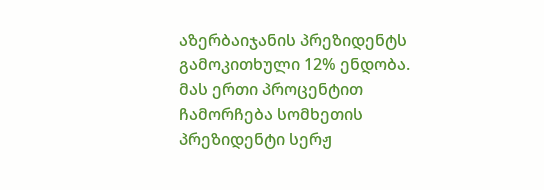აზერბაიჯანის პრეზიდენტს გამოკითხული 12% ენდობა. მას ერთი პროცენტით ჩამორჩება სომხეთის პრეზიდენტი სერჟ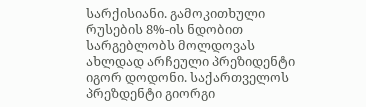სარქისიანი. გამოკითხული რუსების 8%-ის ნდობით სარგებლობს მოლდოვას ახლდად არჩეული პრეზიდენტი იგორ დოდონი. საქართველოს პრეზდენტი გიორგი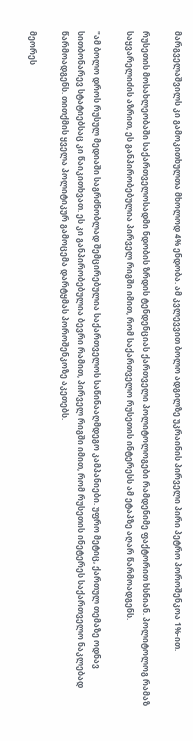მარგველაშვილს კი გამოკითხულთა მხოლოდ 4% ენდობა. ამ კვლევვით ბოლო ადგილზე უკრაინის პირველი პირი პეტრო პოროშენკოა 1%-ით.

რუსეთის მოსახლეობაში საქართველოსადმი ნდობის ზრდის ტენდენციას ქართველი პოლიტოლოგები რამდენიმე ფაქტორით ხსნიან. პოლიტოლოგ რამაზ საყვარელიძის აზრით, ეს განპირობებულია პირველ რიგში იმით, რომ საქართველო რუსეთის ინტერესს ამ ეტაპზე აღარ წარმოადგენს.

"ამ ბოლო დროს რუსულ მედიაში საგრძნობლად შემცირებულია საქართველოს საწინააღმდეგო კამპანიები. უფრო მეტიც, ქართულ თემაზე ოდნავ სითბონარევ სტატიებსაც კი წაიკითხვათ. ეს კი განპირობებულია ბევრი რამით, პირველ რიგში იმით, რომ რუსეთის ინეტერეს საქართველო ნაკლებად წარმოადგენს. თითქმის ყველა პოლიტიკურ გამოცემა დარტყმას პოროშენკოზე აკეთებს.

მეორეს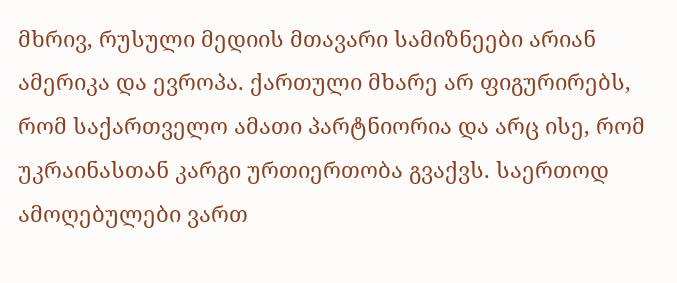მხრივ, რუსული მედიის მთავარი სამიზნეები არიან ამერიკა და ევროპა. ქართული მხარე არ ფიგურირებს, რომ საქართველო ამათი პარტნიორია და არც ისე, რომ უკრაინასთან კარგი ურთიერთობა გვაქვს. საერთოდ ამოღებულები ვართ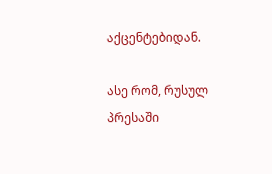აქცენტებიდან.

ასე რომ, რუსულ პრესაში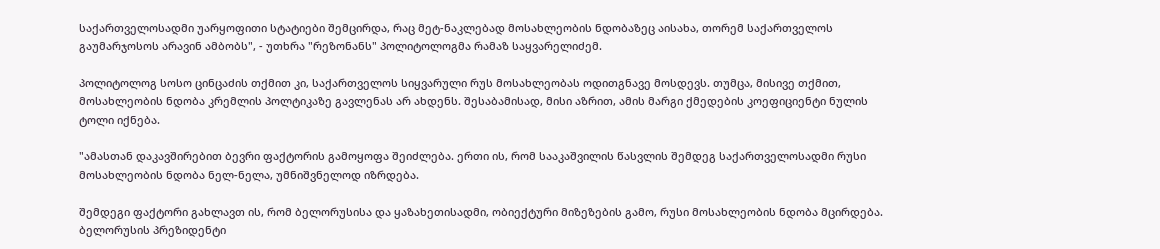საქართველოსადმი უარყოფითი სტატიები შემცირდა, რაც მეტ-ნაკლებად მოსახლეობის ნდობაზეც აისახა, თორემ საქართველოს გაუმარჯოსოს არავინ ამბობს", - უთხრა "რეზონანს" პოლიტოლოგმა რამაზ საყვარელიძემ.

პოლიტოლოგ სოსო ცინცაძის თქმით კი, საქართველოს სიყვარული რუს მოსახლეობას ოდითგნავე მოსდევს. თუმცა, მისივე თქმით, მოსახლეობის ნდობა კრემლის პოლტიკაზე გავლენას არ ახდენს. შესაბამისად, მისი აზრით, ამის მარგი ქმედების კოეფიციენტი ნულის ტოლი იქნება.

"ამასთან დაკავშირებით ბევრი ფაქტორის გამოყოფა შეიძლება. ერთი ის, რომ სააკაშვილის წასვლის შემდეგ საქართველოსადმი რუსი მოსახლეობის ნდობა ნელ-ნელა, უმნიშვნელოდ იზრდება.

შემდეგი ფაქტორი გახლავთ ის, რომ ბელორუსისა და ყაზახეთისადმი, ობიექტური მიზეზების გამო, რუსი მოსახლეობის ნდობა მცირდება. ბელორუსის პრეზიდენტი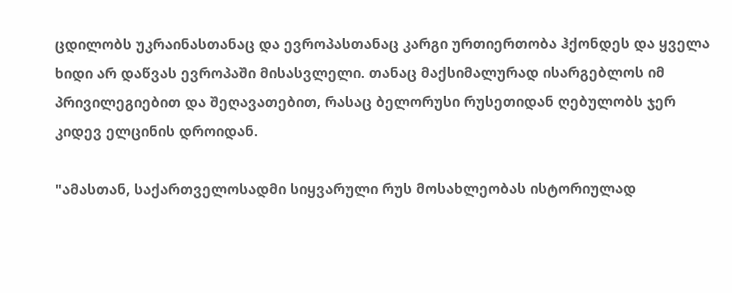ცდილობს უკრაინასთანაც და ევროპასთანაც კარგი ურთიერთობა ჰქონდეს და ყველა ხიდი არ დაწვას ევროპაში მისასვლელი. თანაც მაქსიმალურად ისარგებლოს იმ პრივილეგიებით და შეღავათებით, რასაც ბელორუსი რუსეთიდან ღებულობს ჯერ კიდევ ელცინის დროიდან.

"ამასთან, საქართველოსადმი სიყვარული რუს მოსახლეობას ისტორიულად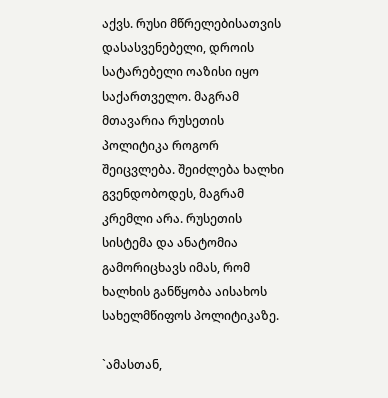აქვს. რუსი მწრელებისათვის დასასვენებელი, დროის სატარებელი ოაზისი იყო საქართველო. მაგრამ მთავარია რუსეთის პოლიტიკა როგორ შეიცვლება. შეიძლება ხალხი გვენდობოდეს, მაგრამ კრემლი არა. რუსეთის სისტემა და ანატომია გამორიცხავს იმას, რომ ხალხის განწყობა აისახოს სახელმწიფოს პოლიტიკაზე.

`ამასთან,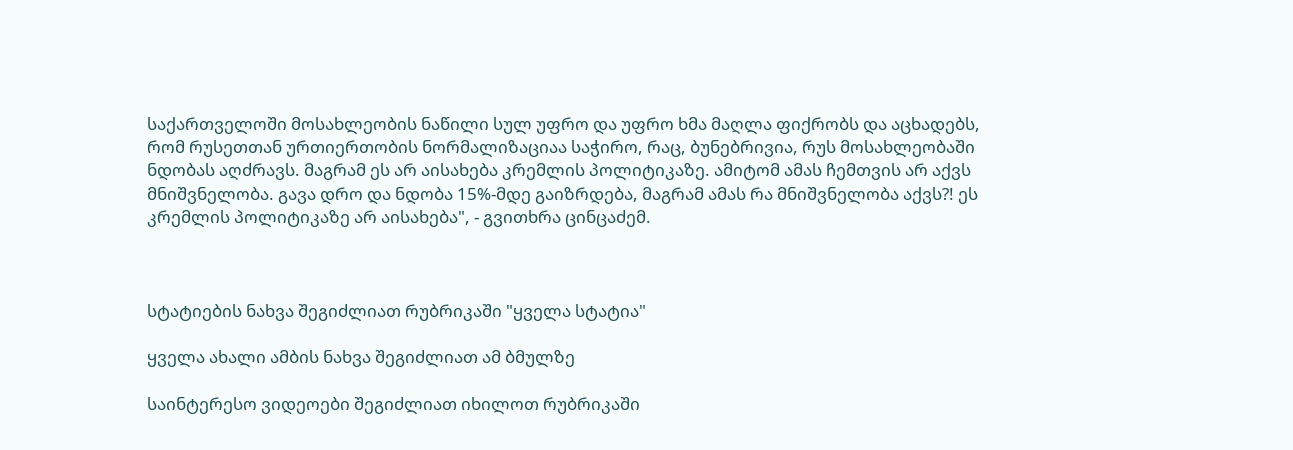საქართველოში მოსახლეობის ნაწილი სულ უფრო და უფრო ხმა მაღლა ფიქრობს და აცხადებს, რომ რუსეთთან ურთიერთობის ნორმალიზაციაა საჭირო, რაც, ბუნებრივია, რუს მოსახლეობაში ნდობას აღძრავს. მაგრამ ეს არ აისახება კრემლის პოლიტიკაზე. ამიტომ ამას ჩემთვის არ აქვს მნიშვნელობა. გავა დრო და ნდობა 15%-მდე გაიზრდება, მაგრამ ამას რა მნიშვნელობა აქვს?! ეს კრემლის პოლიტიკაზე არ აისახება", - გვითხრა ცინცაძემ.



სტატიების ნახვა შეგიძლიათ რუბრიკაში "ყველა სტატია"

ყველა ახალი ამბის ნახვა შეგიძლიათ ამ ბმულზე

საინტერესო ვიდეოები შეგიძლიათ იხილოთ რუბრიკაში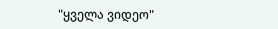"ყველა ვიდეო"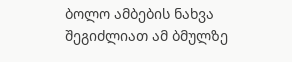ბოლო ამბების ნახვა შეგიძლიათ ამ ბმულზე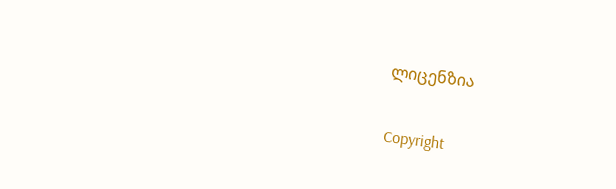ლიცენზია

Copyright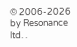© 2006-2026 by Resonance ltd. .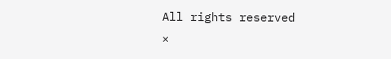All rights reserved
×